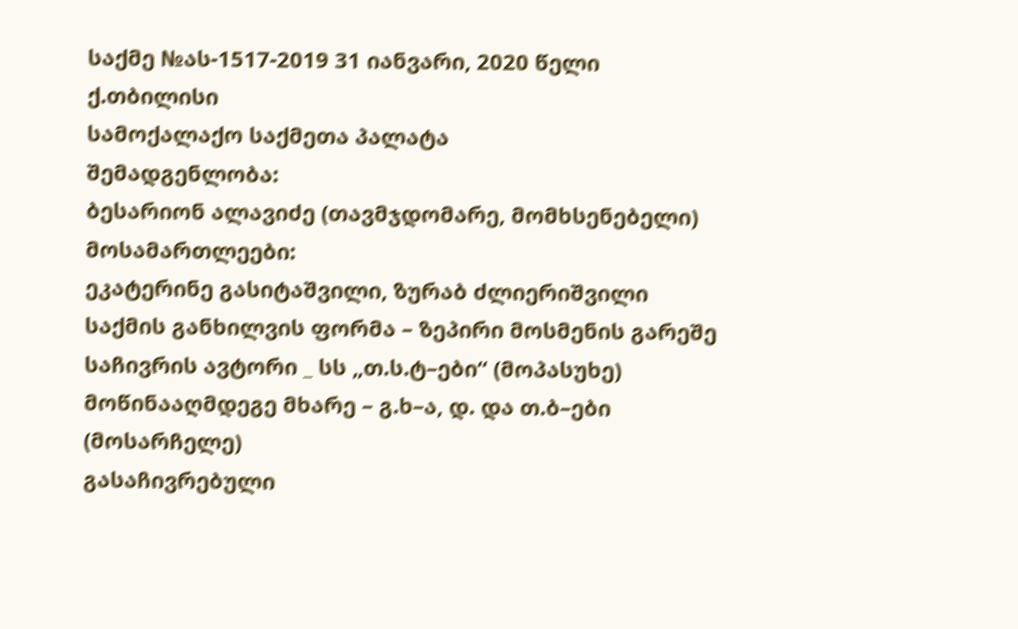საქმე №ას-1517-2019 31 იანვარი, 2020 წელი
ქ.თბილისი
სამოქალაქო საქმეთა პალატა
შემადგენლობა:
ბესარიონ ალავიძე (თავმჯდომარე, მომხსენებელი)
მოსამართლეები:
ეკატერინე გასიტაშვილი, ზურაბ ძლიერიშვილი
საქმის განხილვის ფორმა – ზეპირი მოსმენის გარეშე
საჩივრის ავტორი _ სს „თ.ს.ტ–ები“ (მოპასუხე)
მოწინააღმდეგე მხარე – გ.ხ–ა, დ. და თ.ბ–ები (მოსარჩელე)
გასაჩივრებული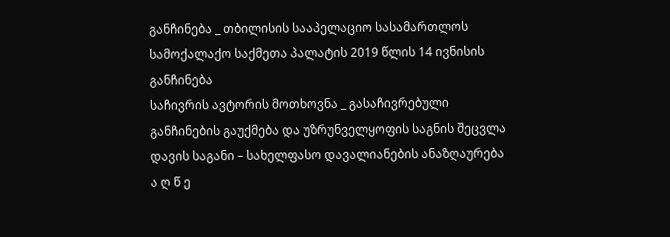განჩინება _ თბილისის სააპელაციო სასამართლოს სამოქალაქო საქმეთა პალატის 2019 წლის 14 ივნისის განჩინება
საჩივრის ავტორის მოთხოვნა _ გასაჩივრებული განჩინების გაუქმება და უზრუნველყოფის საგნის შეცვლა
დავის საგანი – სახელფასო დავალიანების ანაზღაურება
ა ღ წ ე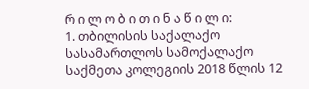რ ი ლ ო ბ ი თ ი ნ ა წ ი ლ ი:
1. თბილისის საქალაქო სასამართლოს სამოქალაქო საქმეთა კოლეგიის 2018 წლის 12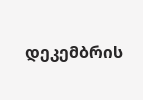დეკემბრის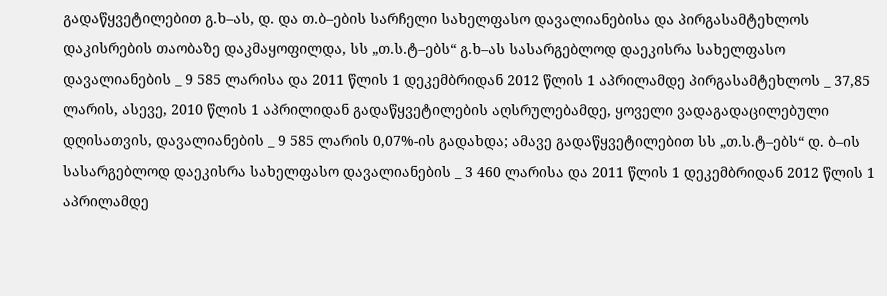გადაწყვეტილებით გ.ხ–ას, დ. და თ.ბ–ების სარჩელი სახელფასო დავალიანებისა და პირგასამტეხლოს დაკისრების თაობაზე დაკმაყოფილდა, სს „თ.ს.ტ–ებს“ გ.ხ–ას სასარგებლოდ დაეკისრა სახელფასო დავალიანების _ 9 585 ლარისა და 2011 წლის 1 დეკემბრიდან 2012 წლის 1 აპრილამდე პირგასამტეხლოს _ 37,85 ლარის, ასევე, 2010 წლის 1 აპრილიდან გადაწყვეტილების აღსრულებამდე, ყოველი ვადაგადაცილებული დღისათვის, დავალიანების _ 9 585 ლარის 0,07%-ის გადახდა; ამავე გადაწყვეტილებით სს „თ.ს.ტ–ებს“ დ. ბ–ის სასარგებლოდ დაეკისრა სახელფასო დავალიანების _ 3 460 ლარისა და 2011 წლის 1 დეკემბრიდან 2012 წლის 1 აპრილამდე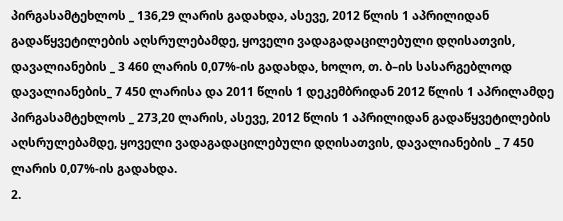პირგასამტეხლოს _ 136,29 ლარის გადახდა, ასევე, 2012 წლის 1 აპრილიდან გადაწყვეტილების აღსრულებამდე, ყოველი ვადაგადაცილებული დღისათვის, დავალიანების _ 3 460 ლარის 0,07%-ის გადახდა, ხოლო, თ. ბ–ის სასარგებლოდ დავალიანების_ 7 450 ლარისა და 2011 წლის 1 დეკემბრიდან 2012 წლის 1 აპრილამდე პირგასამტეხლოს _ 273,20 ლარის, ასევე, 2012 წლის 1 აპრილიდან გადაწყვეტილების აღსრულებამდე, ყოველი ვადაგადაცილებული დღისათვის, დავალიანების _ 7 450 ლარის 0,07%-ის გადახდა.
2.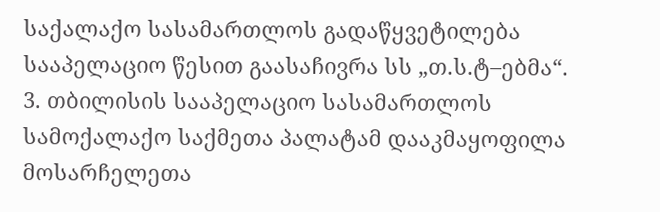საქალაქო სასამართლოს გადაწყვეტილება სააპელაციო წესით გაასაჩივრა სს „თ.ს.ტ–ებმა“.
3. თბილისის სააპელაციო სასამართლოს სამოქალაქო საქმეთა პალატამ დააკმაყოფილა მოსარჩელეთა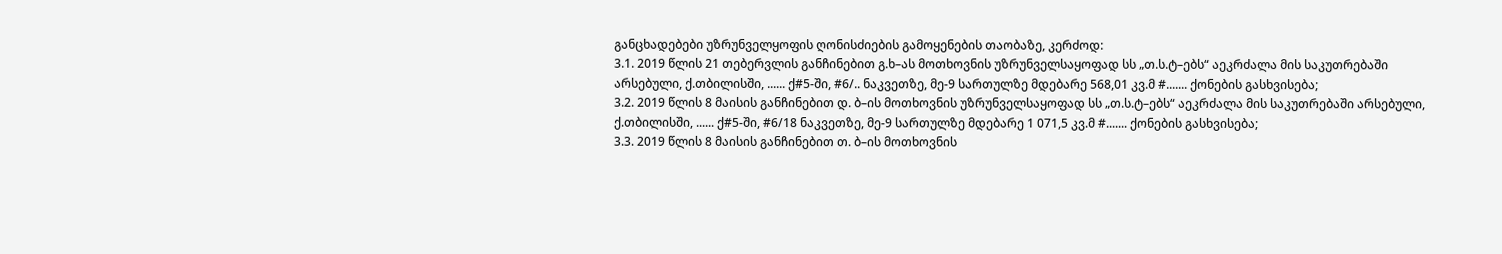განცხადებები უზრუნველყოფის ღონისძიების გამოყენების თაობაზე, კერძოდ:
3.1. 2019 წლის 21 თებერვლის განჩინებით გ.ხ–ას მოთხოვნის უზრუნველსაყოფად სს „თ.ს.ტ–ებს“ აეკრძალა მის საკუთრებაში არსებული, ქ.თბილისში, ...... ქ#5-ში, #6/.. ნაკვეთზე, მე-9 სართულზე მდებარე 568,01 კვ.მ #....... ქონების გასხვისება;
3.2. 2019 წლის 8 მაისის განჩინებით დ. ბ–ის მოთხოვნის უზრუნველსაყოფად სს „თ.ს.ტ–ებს“ აეკრძალა მის საკუთრებაში არსებული, ქ.თბილისში, ...... ქ#5-ში, #6/18 ნაკვეთზე, მე-9 სართულზე მდებარე 1 071,5 კვ.მ #....... ქონების გასხვისება;
3.3. 2019 წლის 8 მაისის განჩინებით თ. ბ–ის მოთხოვნის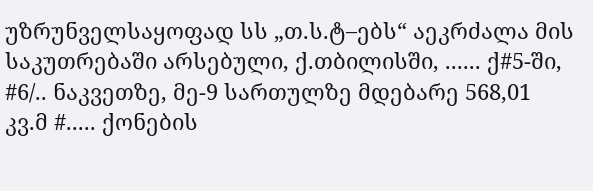უზრუნველსაყოფად სს „თ.ს.ტ–ებს“ აეკრძალა მის საკუთრებაში არსებული, ქ.თბილისში, ...... ქ#5-ში, #6/.. ნაკვეთზე, მე-9 სართულზე მდებარე 568,01 კვ.მ #..... ქონების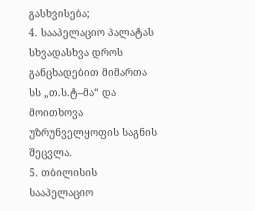გასხვისება;
4. სააპელაციო პალატას სხვადასხვა დროს განცხადებით მიმართა სს „თ.ს.ტ–მა“ და მოითხოვა უზრუნველყოფის საგნის შეცვლა.
5. თბილისის სააპელაციო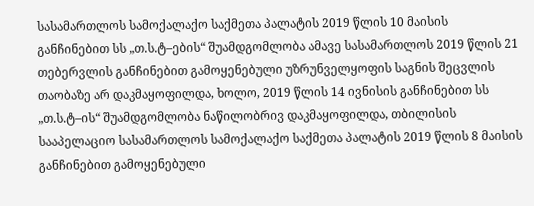სასამართლოს სამოქალაქო საქმეთა პალატის 2019 წლის 10 მაისის განჩინებით სს „თ.ს.ტ–ების“ შუამდგომლობა ამავე სასამართლოს 2019 წლის 21 თებერვლის განჩინებით გამოყენებული უზრუნველყოფის საგნის შეცვლის თაობაზე არ დაკმაყოფილდა, ხოლო, 2019 წლის 14 ივნისის განჩინებით სს „თ.ს.ტ–ის“ შუამდგომლობა ნაწილობრივ დაკმაყოფილდა, თბილისის სააპელაციო სასამართლოს სამოქალაქო საქმეთა პალატის 2019 წლის 8 მაისის განჩინებით გამოყენებული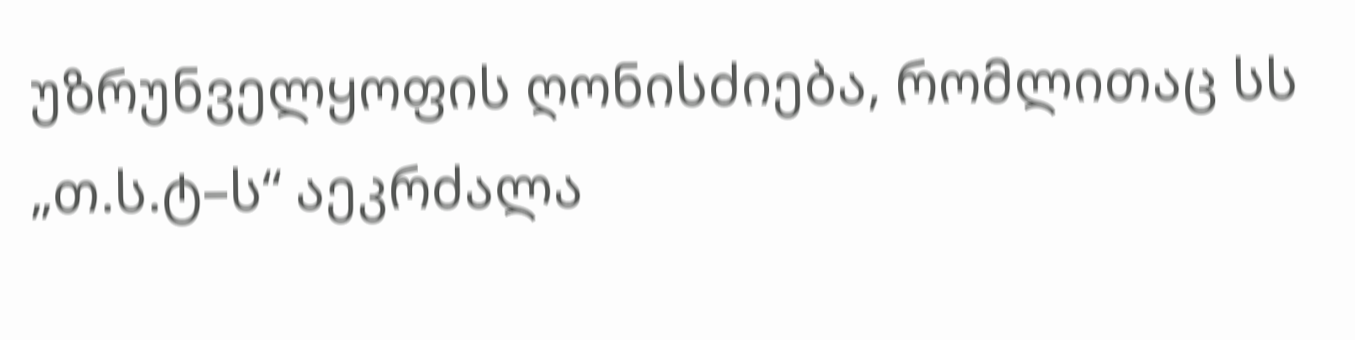უზრუნველყოფის ღონისძიება, რომლითაც სს „თ.ს.ტ–ს“ აეკრძალა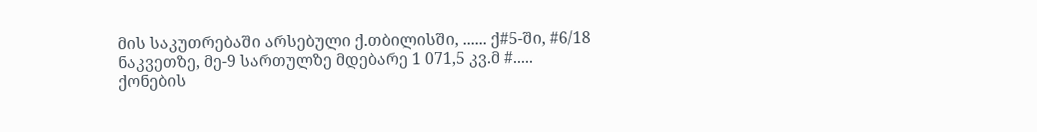მის საკუთრებაში არსებული ქ.თბილისში, ...... ქ#5-ში, #6/18 ნაკვეთზე, მე-9 სართულზე მდებარე 1 071,5 კვ.მ #..... ქონების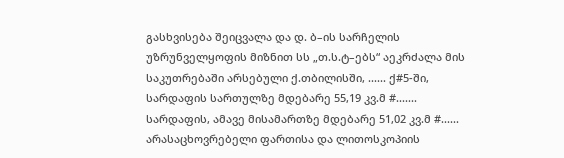გასხვისება შეიცვალა და დ. ბ–ის სარჩელის უზრუნველყოფის მიზნით სს „თ.ს.ტ–ებს“ აეკრძალა მის საკუთრებაში არსებული ქ.თბილისში, ...... ქ#5-ში, სარდაფის სართულზე მდებარე 55,19 კვ.მ #....... სარდაფის, ამავე მისამართზე მდებარე 51,02 კვ.მ #...... არასაცხოვრებელი ფართისა და ლითოსკოპიის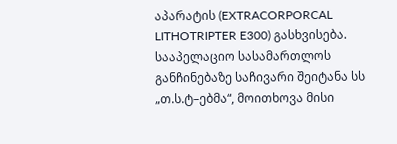აპარატის (EXTRACORPORCAL LITHOTRIPTER E300) გასხვისება. სააპელაციო სასამართლოს განჩინებაზე საჩივარი შეიტანა სს „თ.ს.ტ–ებმა“, მოითხოვა მისი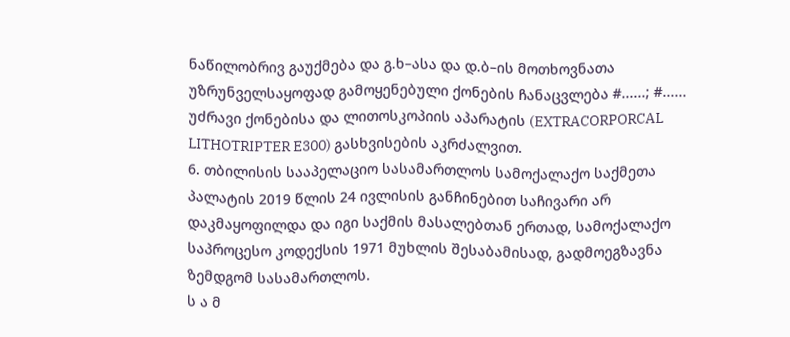ნაწილობრივ გაუქმება და გ.ხ–ასა და დ.ბ–ის მოთხოვნათა უზრუნველსაყოფად გამოყენებული ქონების ჩანაცვლება #......; #...... უძრავი ქონებისა და ლითოსკოპიის აპარატის (EXTRACORPORCAL LITHOTRIPTER E300) გასხვისების აკრძალვით.
6. თბილისის სააპელაციო სასამართლოს სამოქალაქო საქმეთა პალატის 2019 წლის 24 ივლისის განჩინებით საჩივარი არ დაკმაყოფილდა და იგი საქმის მასალებთან ერთად, სამოქალაქო საპროცესო კოდექსის 1971 მუხლის შესაბამისად, გადმოეგზავნა ზემდგომ სასამართლოს.
ს ა მ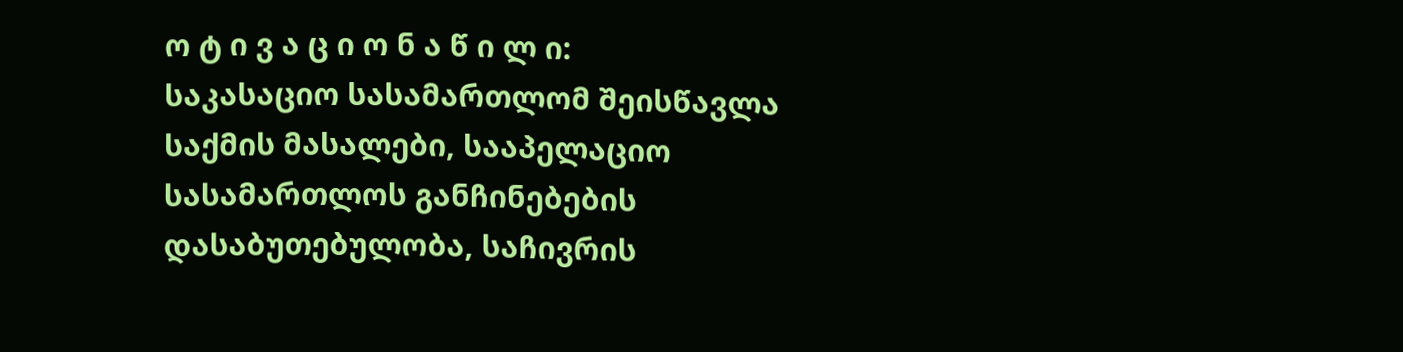ო ტ ი ვ ა ც ი ო ნ ა წ ი ლ ი:
საკასაციო სასამართლომ შეისწავლა საქმის მასალები, სააპელაციო სასამართლოს განჩინებების დასაბუთებულობა, საჩივრის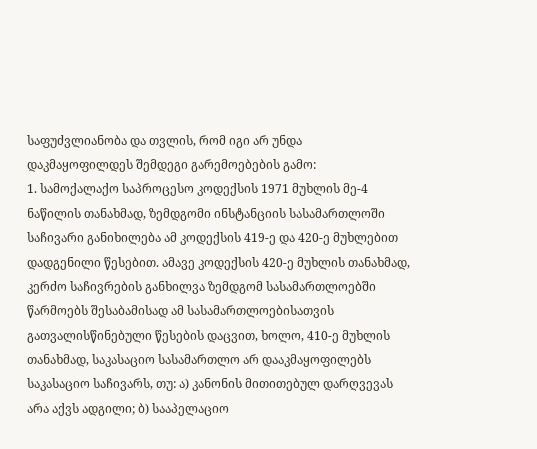საფუძვლიანობა და თვლის, რომ იგი არ უნდა დაკმაყოფილდეს შემდეგი გარემოებების გამო:
1. სამოქალაქო საპროცესო კოდექსის 1971 მუხლის მე-4 ნაწილის თანახმად, ზემდგომი ინსტანციის სასამართლოში საჩივარი განიხილება ამ კოდექსის 419-ე და 420-ე მუხლებით დადგენილი წესებით. ამავე კოდექსის 420-ე მუხლის თანახმად, კერძო საჩივრების განხილვა ზემდგომ სასამართლოებში წარმოებს შესაბამისად ამ სასამართლოებისათვის გათვალისწინებული წესების დაცვით, ხოლო, 410-ე მუხლის თანახმად, საკასაციო სასამართლო არ დააკმაყოფილებს საკასაციო საჩივარს, თუ: ა) კანონის მითითებულ დარღვევას არა აქვს ადგილი; ბ) სააპელაციო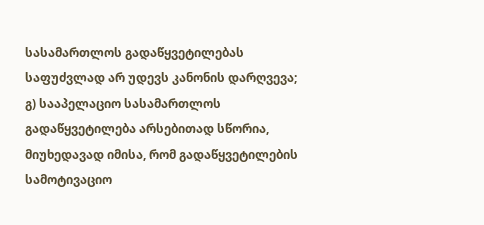სასამართლოს გადაწყვეტილებას საფუძვლად არ უდევს კანონის დარღვევა; გ) სააპელაციო სასამართლოს გადაწყვეტილება არსებითად სწორია, მიუხედავად იმისა, რომ გადაწყვეტილების სამოტივაციო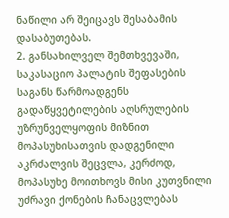ნაწილი არ შეიცავს შესაბამის დასაბუთებას.
2. განსახილველ შემთხვევაში, საკასაციო პალატის შეფასების საგანს წარმოადგენს გადაწყვეტილების აღსრულების უზრუნველყოფის მიზნით მოპასუხისათვის დადგენილი აკრძალვის შეცვლა, კერძოდ, მოპასუხე მოითხოვს მისი კუთვნილი უძრავი ქონების ჩანაცვლებას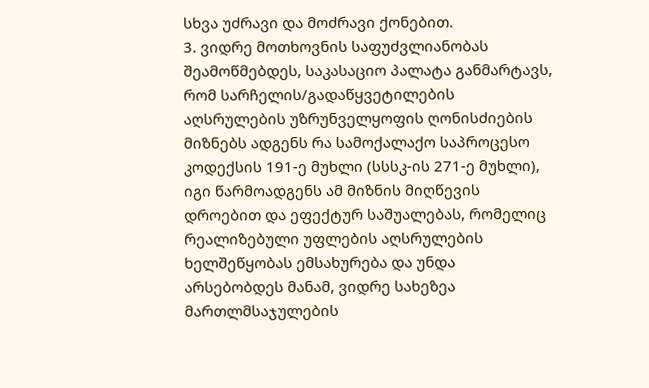სხვა უძრავი და მოძრავი ქონებით.
3. ვიდრე მოთხოვნის საფუძვლიანობას შეამოწმებდეს, საკასაციო პალატა განმარტავს, რომ სარჩელის/გადაწყვეტილების აღსრულების უზრუნველყოფის ღონისძიების მიზნებს ადგენს რა სამოქალაქო საპროცესო კოდექსის 191-ე მუხლი (სსსკ-ის 271-ე მუხლი), იგი წარმოადგენს ამ მიზნის მიღწევის დროებით და ეფექტურ საშუალებას, რომელიც რეალიზებული უფლების აღსრულების ხელშეწყობას ემსახურება და უნდა არსებობდეს მანამ, ვიდრე სახეზეა მართლმსაჯულების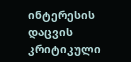ინტერესის დაცვის კრიტიკული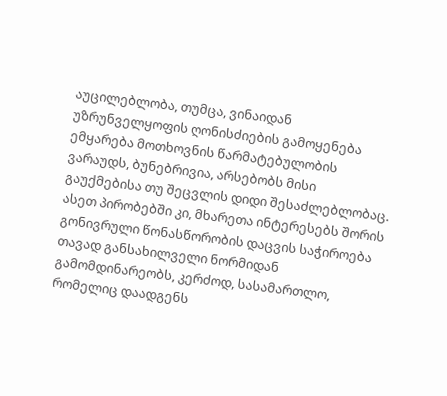აუცილებლობა, თუმცა, ვინაიდან უზრუნველყოფის ღონისძიების გამოყენება ემყარება მოთხოვნის წარმატებულობის ვარაუდს, ბუნებრივია, არსებობს მისი გაუქმებისა თუ შეცვლის დიდი შესაძლებლობაც. ასეთ პირობებში კი, მხარეთა ინტერესებს შორის გონივრული წონასწორობის დაცვის საჭიროება თავად განსახილველი ნორმიდან გამომდინარეობს, კერძოდ, სასამართლო, რომელიც დაადგენს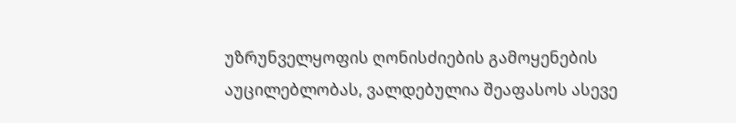უზრუნველყოფის ღონისძიების გამოყენების აუცილებლობას, ვალდებულია შეაფასოს ასევე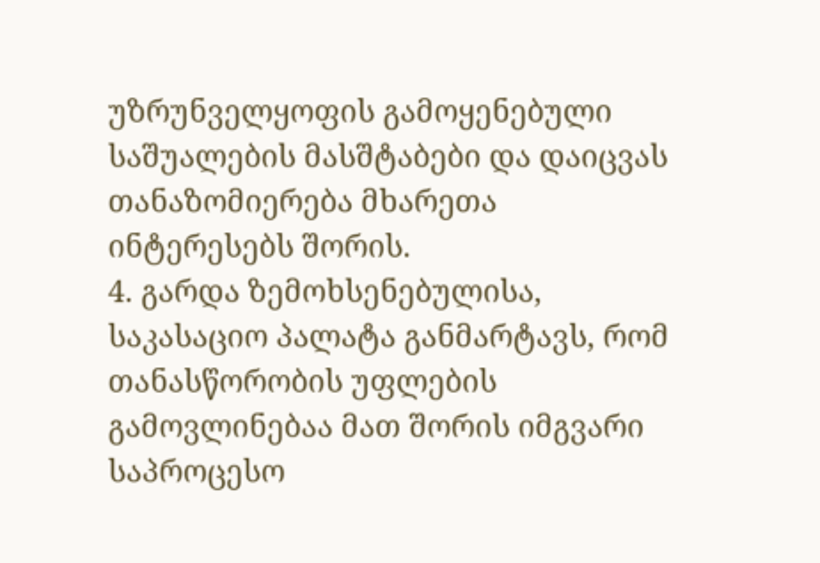უზრუნველყოფის გამოყენებული საშუალების მასშტაბები და დაიცვას თანაზომიერება მხარეთა ინტერესებს შორის.
4. გარდა ზემოხსენებულისა, საკასაციო პალატა განმარტავს, რომ თანასწორობის უფლების გამოვლინებაა მათ შორის იმგვარი საპროცესო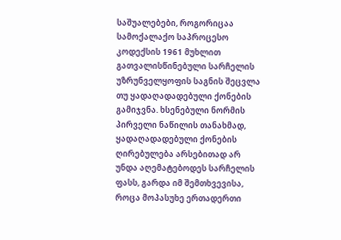საშუალებები, როგორიცაა სამოქალაქო საპროცესო კოდექსის 1961 მუხლით გათვალისწინებული სარჩელის უზრუნველყოფის საგნის შეცვლა თუ ყადაღადადებული ქონების გამიჯვნა. ხსენებული ნორმის პირველი ნაწილის თანახმად, ყადაღადადებული ქონების ღირებულება არსებითად არ უნდა აღემატებოდეს სარჩელის ფასს, გარდა იმ შემთხვევისა, როცა მოპასუხე ერთადერთი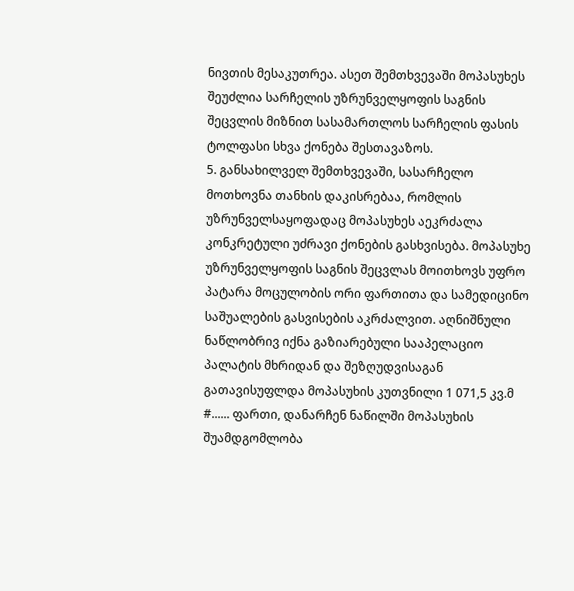ნივთის მესაკუთრეა. ასეთ შემთხვევაში მოპასუხეს შეუძლია სარჩელის უზრუნველყოფის საგნის შეცვლის მიზნით სასამართლოს სარჩელის ფასის ტოლფასი სხვა ქონება შესთავაზოს.
5. განსახილველ შემთხვევაში, სასარჩელო მოთხოვნა თანხის დაკისრებაა, რომლის უზრუნველსაყოფადაც მოპასუხეს აეკრძალა კონკრეტული უძრავი ქონების გასხვისება. მოპასუხე უზრუნველყოფის საგნის შეცვლას მოითხოვს უფრო პატარა მოცულობის ორი ფართითა და სამედიცინო საშუალების გასვისების აკრძალვით. აღნიშნული ნაწლობრივ იქნა გაზიარებული სააპელაციო პალატის მხრიდან და შეზღუდვისაგან გათავისუფლდა მოპასუხის კუთვნილი 1 071,5 კვ.მ #...... ფართი, დანარჩენ ნაწილში მოპასუხის შუამდგომლობა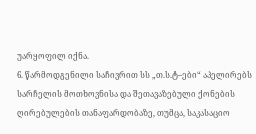უარყოფილ იქნა.
6. წარმოდგენილი საჩივრით სს „თ.ს.ტ–ები“ აპელირებს სარჩელის მოთხოვნისა და შეთავაზებული ქონების ღირებულების თანაფარდობაზე, თუმცა, საკასაციო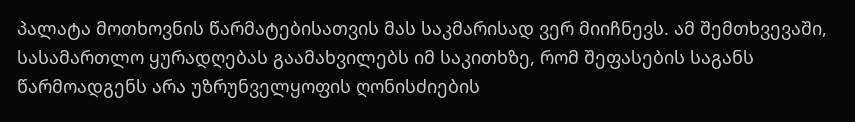პალატა მოთხოვნის წარმატებისათვის მას საკმარისად ვერ მიიჩნევს. ამ შემთხვევაში, სასამართლო ყურადღებას გაამახვილებს იმ საკითხზე, რომ შეფასების საგანს წარმოადგენს არა უზრუნველყოფის ღონისძიების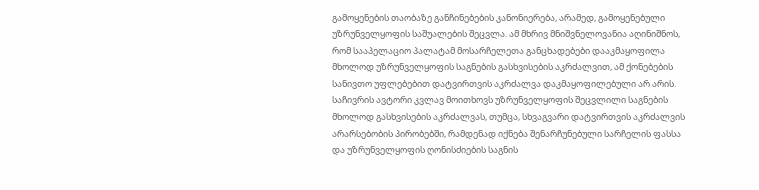გამოყენების თაობაზე განჩინებების კანონიერება, არამედ, გამოყენებული უზრუნველყოფის საშუალების შეცვლა. ამ მხრივ მნიშვნელოვანია აღინიშნოს, რომ სააპელაციო პალატამ მოსარჩელეთა განცხადებები დააკმაყოფილა მხოლოდ უზრუნველყოფის საგნების გასხვისების აკრძალვით, ამ ქონებების სანივთო უფლებებით დატვირთვის აკრძალვა დაკმაყოფილებული არ არის. საჩივრის ავტორი კვლავ მოითხოვს უზრუნველყოფის შეცვლილი საგნების მხოლოდ გასხვისების აკრძალვას, თუმცა, სხვაგვარი დატვირთვის აკრძალვის არარსებობის პირობებში, რამდენად იქნება შენარჩუნებული სარჩელის ფასსა და უზრუნველყოფის ღონისძიების საგნის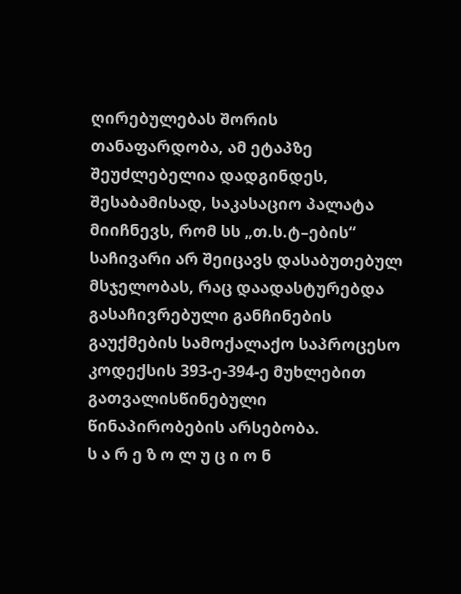ღირებულებას შორის თანაფარდობა, ამ ეტაპზე შეუძლებელია დადგინდეს, შესაბამისად, საკასაციო პალატა მიიჩნევს, რომ სს „თ.ს.ტ–ების“ საჩივარი არ შეიცავს დასაბუთებულ მსჯელობას, რაც დაადასტურებდა გასაჩივრებული განჩინების გაუქმების სამოქალაქო საპროცესო კოდექსის 393-ე-394-ე მუხლებით გათვალისწინებული წინაპირობების არსებობა.
ს ა რ ე ზ ო ლ უ ც ი ო ნ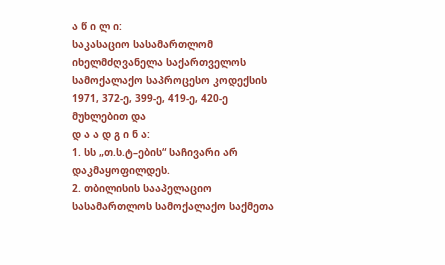ა წ ი ლ ი:
საკასაციო სასამართლომ იხელმძღვანელა საქართველოს სამოქალაქო საპროცესო კოდექსის 1971, 372-ე, 399-ე, 419-ე, 420-ე მუხლებით და
დ ა ა დ გ ი ნ ა:
1. სს „თ.ს.ტ–ების“ საჩივარი არ დაკმაყოფილდეს.
2. თბილისის სააპელაციო სასამართლოს სამოქალაქო საქმეთა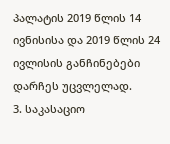პალატის 2019 წლის 14 ივნისისა და 2019 წლის 24 ივლისის განჩინებები დარჩეს უცვლელად.
3. საკასაციო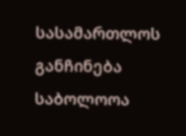სასამართლოს განჩინება საბოლოოა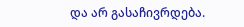და არ გასაჩივრდება.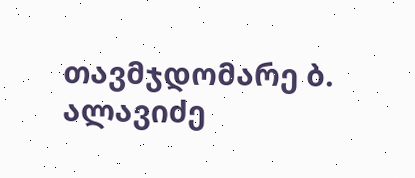თავმჯდომარე ბ. ალავიძე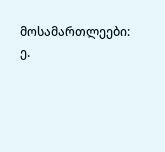მოსამართლეები: ე.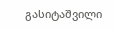გასიტაშვილი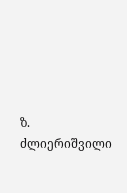ზ. ძლიერიშვილი